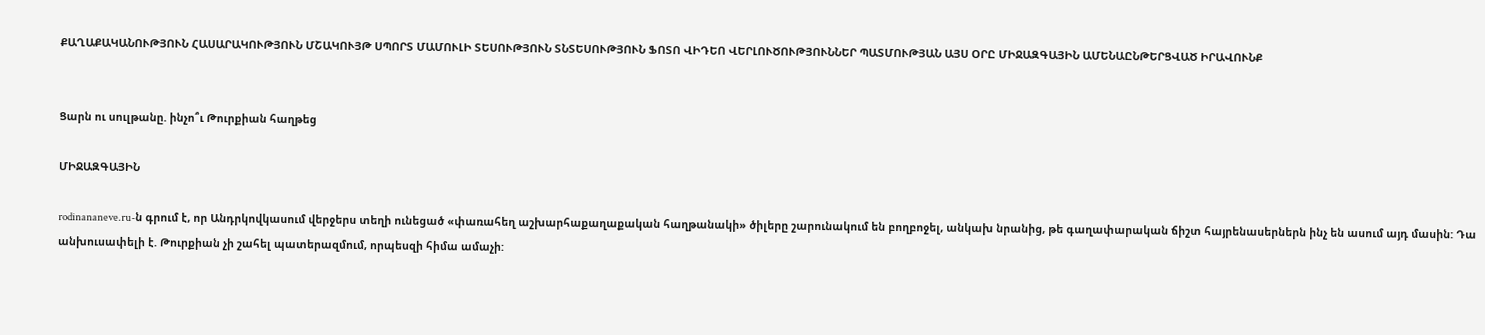ՔԱՂԱՔԱԿԱՆՈՒԹՅՈՒՆ ՀԱՍԱՐԱԿՈՒԹՅՈՒՆ ՄՇԱԿՈՒՅԹ ՍՊՈՐՏ ՄԱՄՈՒԼԻ ՏԵՍՈՒԹՅՈՒՆ ՏՆՏԵՍՈՒԹՅՈՒՆ ՖՈՏՈ ՎԻԴԵՈ ՎԵՐԼՈՒԾՈՒԹՅՈՒՆՆԵՐ ՊԱՏՄՈՒԹՅԱՆ ԱՅՍ ՕՐԸ ՄԻՋԱԶԳԱՅԻՆ ԱՄԵՆԱԸՆԹԵՐՑՎԱԾ ԻՐԱՎՈՒՆՔ


Ցարն ու սուլթանը. ինչո՞ւ Թուրքիան հաղթեց

ՄԻՋԱԶԳԱՅԻՆ

rodinananeve.ru-ն գրում է, որ Անդրկովկասում վերջերս տեղի ունեցած «փառահեղ աշխարհաքաղաքական հաղթանակի» ծիլերը շարունակում են բողբոջել, անկախ նրանից, թե գաղափարական ճիշտ հայրենասերներն ինչ են ասում այդ մասին: Դա անխուսափելի է. Թուրքիան չի շահել պատերազմում, որպեսզի հիմա ամաչի: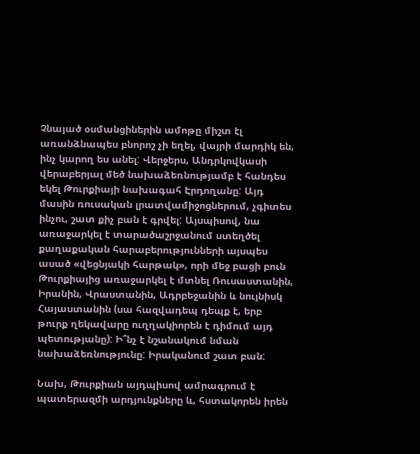Չնայած օսմանցիներին ամոթը միշտ էլ առանձնապես բնորոշ չի եղել, վայրի մարդիկ են, ինչ կարող ես անել: Վերջերս, Անդրկովկասի վերաբերյալ մեծ նախաձեռնությամբ է հանդես եկել Թուրքիայի նախագահ Էրդողանը: Այդ մասին ռուսական լրատվամիջոցներում, չգիտես ինչու, շատ քիչ բան է գրվել: Այսպիսով, նա առաջարկել է տարածաշրջանում ստեղծել քաղաքական հարաբերությունների այսպես ասած «վեցնյակի հարթակ», որի մեջ բացի բուն Թուրքիայից առաջարկել է մտնել Ռուսաստանին, Իրանին, Վրաստանին, Ադրբեջանին և նույնիսկ Հայաստանին (սա հազվադեպ դեպք է, երբ թուրք ղեկավարը ուղղակիորեն է դիմում այդ պետությանը): Ի՞նչ է նշանակում նման նախաձեռնությունը: Իրականում շատ բան:

Նախ, Թուրքիան այդպիսով ամրագրում է պատերազմի արդյունքները և, հստակորեն իրեն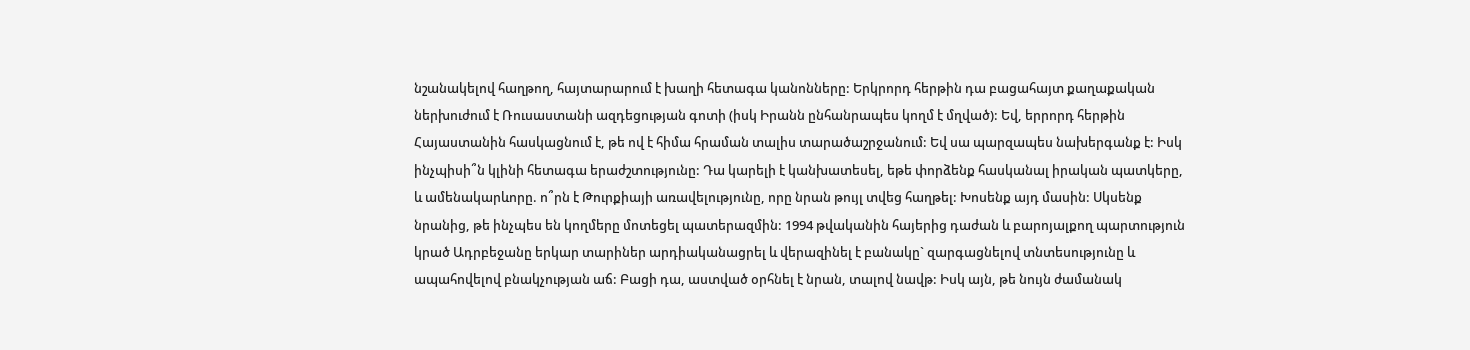նշանակելով հաղթող, հայտարարում է խաղի հետագա կանոնները: Երկրորդ հերթին դա բացահայտ քաղաքական ներխուժում է Ռուսաստանի ազդեցության գոտի (իսկ Իրանն ընհանրապես կողմ է մղված): Եվ, երրորդ հերթին Հայաստանին հասկացնում է, թե ով է հիմա հրաման տալիս տարածաշրջանում: Եվ սա պարզապես նախերգանք է: Իսկ ինչպիսի՞ն կլինի հետագա երաժշտությունը: Դա կարելի է կանխատեսել, եթե փորձենք հասկանալ իրական պատկերը, և ամենակարևորը. ո՞րն է Թուրքիայի առավելությունը, որը նրան թույլ տվեց հաղթել: Խոսենք այդ մասին: Սկսենք նրանից, թե ինչպես են կողմերը մոտեցել պատերազմին: 1994 թվականին հայերից դաժան և բարոյալքող պարտություն կրած Ադրբեջանը երկար տարիներ արդիականացրել և վերազինել է բանակը` զարգացնելով տնտեսությունը և ապահովելով բնակչության աճ: Բացի դա, աստված օրհնել է նրան, տալով նավթ: Իսկ այն, թե նույն ժամանակ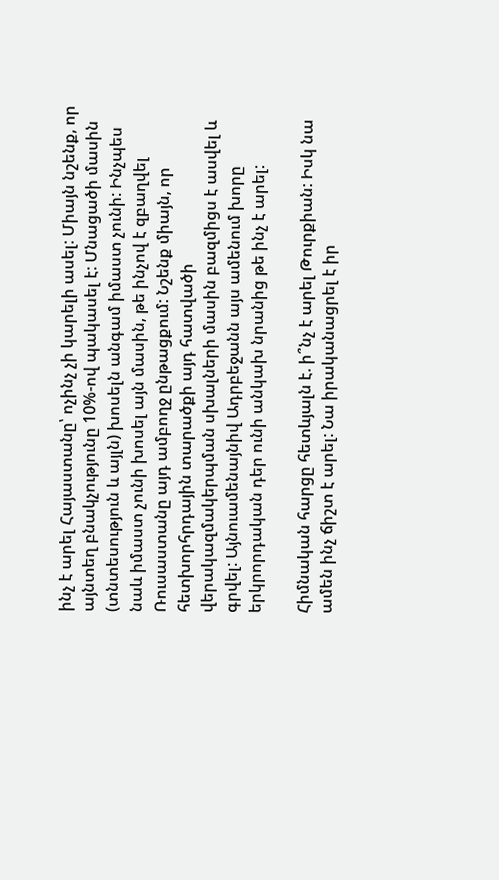ինչ է արել Հայաստանը՝ ոչինչ չի կարելի ասել: Միայն նշենք, որ այնտեղ բնակչությունը 10%-ով պակասել է: Մնացածի մասին (տնտեսություն և այլն) խոսելն անգամ իմաստ չունի: Ինչպես նաև իմաստ չունի խոսել այն մասին, թե ինչով է զբաղվել Ռուսաստանը այդ ամբողջ ընթացքում: Նշենք միայն, որ հետխորհրդային տարածքի այդ հատվածի վերակազմակերպման սխալների մասին բազմիցս է ասվել և գրվել: Այնուամենայնիվ Ադրբեջանն այս ամենում խորը երկրորդական դեր ունի անկախ նրանից թե ինչ է արել:

Հիմնական հարցը հետևյալն է. ի՞նչ է արել Թուրքիան: Իսկ նա ամեն ինչ ճիշտ է արել: Նա իրականացրել է իր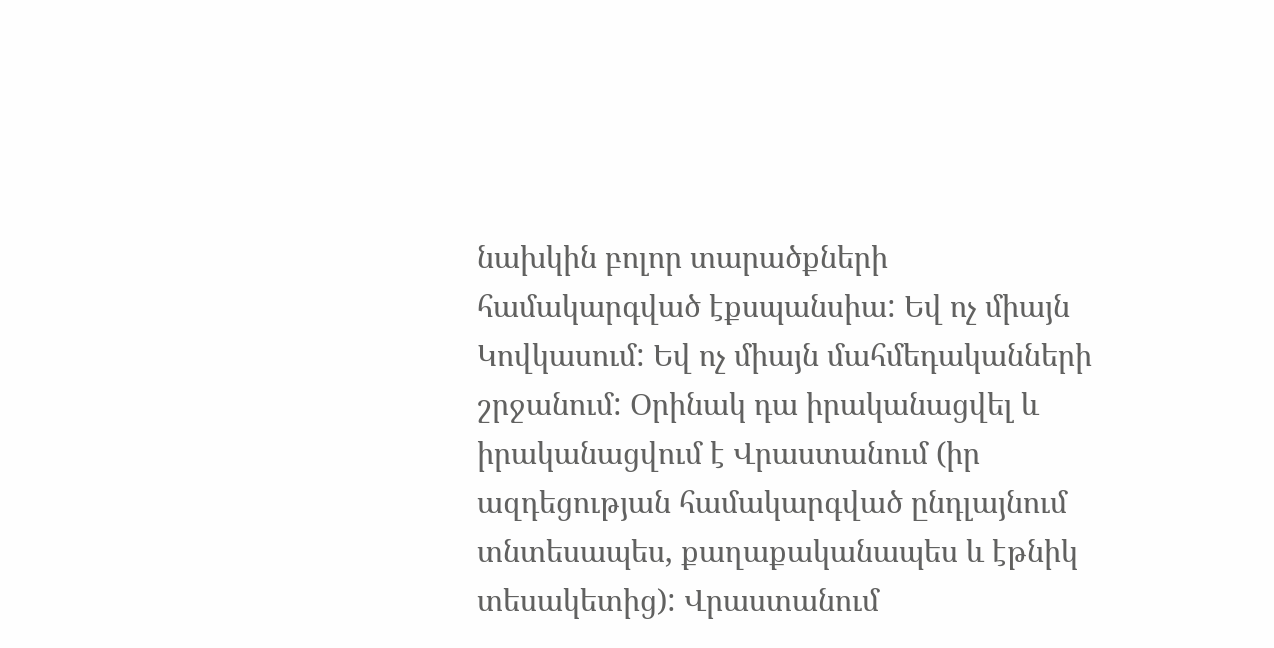նախկին բոլոր տարածքների համակարգված էքսպանսիա: Եվ ոչ միայն Կովկասում: Եվ ոչ միայն մահմեդականների շրջանում: Օրինակ դա իրականացվել և իրականացվում է Վրաստանում (իր ազդեցության համակարգված ընդլայնում տնտեսապես, քաղաքականապես և էթնիկ տեսակետից): Վրաստանում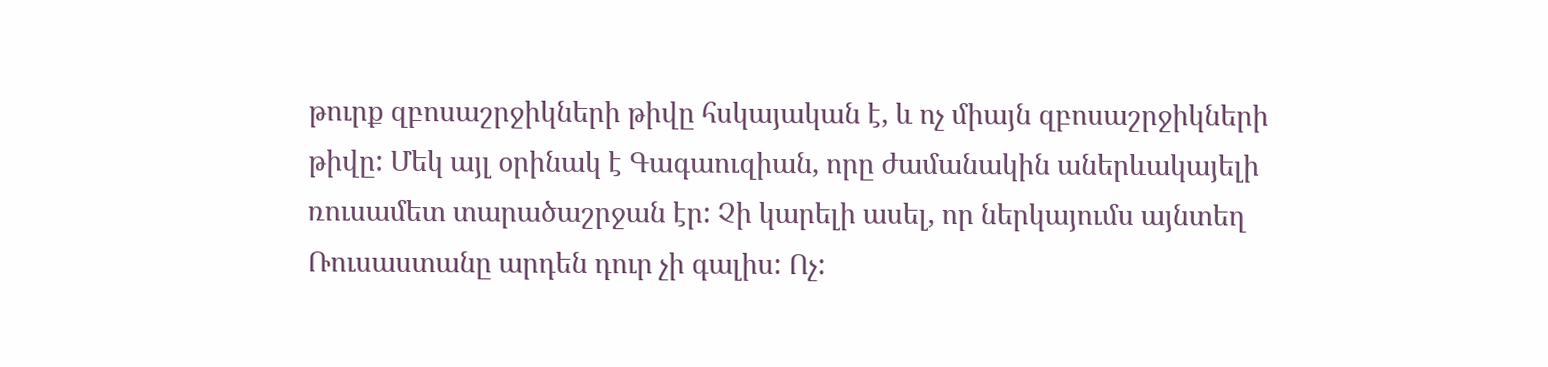թուրք զբոսաշրջիկների թիվը հսկայական է, և ոչ միայն զբոսաշրջիկների թիվը: Մեկ այլ օրինակ է Գագաուզիան, որը ժամանակին աներևակայելի ռուսամետ տարածաշրջան էր: Չի կարելի ասել, որ ներկայումս այնտեղ Ռուսաստանը արդեն դուր չի գալիս: Ոչ: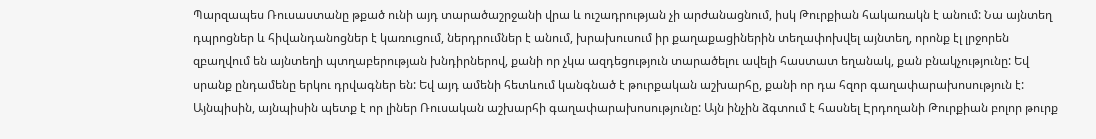Պարզապես Ռուսաստանը թքած ունի այդ տարածաշրջանի վրա և ուշադրության չի արժանացնում, իսկ Թուրքիան հակառակն է անում: Նա այնտեղ դպրոցներ և հիվանդանոցներ է կառուցում, ներդրումներ է անում, խրախուսում իր քաղաքացիներին տեղափոխվել այնտեղ, որոնք էլ լրջորեն զբաղվում են այնտեղի պտղաբերության խնդիրներով, քանի որ չկա ազդեցություն տարածելու ավելի հաստատ եղանակ, քան բնակչությունը: Եվ սրանք ընդամենը երկու դրվագներ են: Եվ այդ ամենի հետևում կանգնած է թուրքական աշխարհը, քանի որ դա հզոր գաղափարախոսություն է: Այնպիսին, այնպիսին պետք է որ լիներ Ռուսական աշխարհի գաղափարախոսությունը: Այն ինչին ձգտում է հասնել Էրդողանի Թուրքիան բոլոր թուրք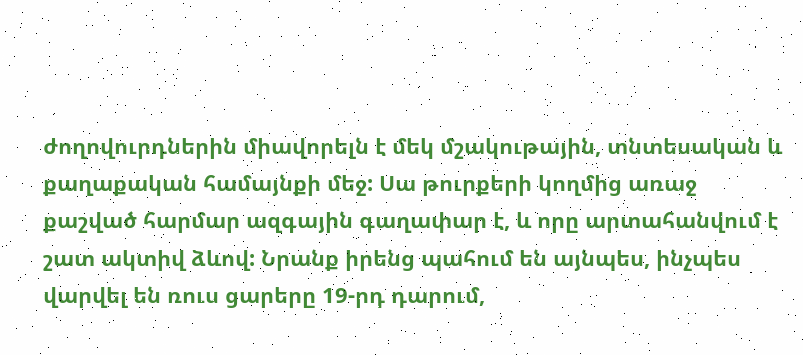ժողովուրդներին միավորելն է մեկ մշակութային, տնտեսական և քաղաքական համայնքի մեջ: Սա թուրքերի կողմից առաջ քաշված հարմար ազգային գաղափար է, և որը արտահանվում է շատ ակտիվ ձևով: Նրանք իրենց պահում են այնպես, ինչպես վարվել են ռուս ցարերը 19-րդ դարում,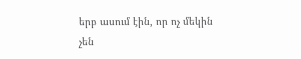երբ ասում էին, որ ոչ մեկին չեն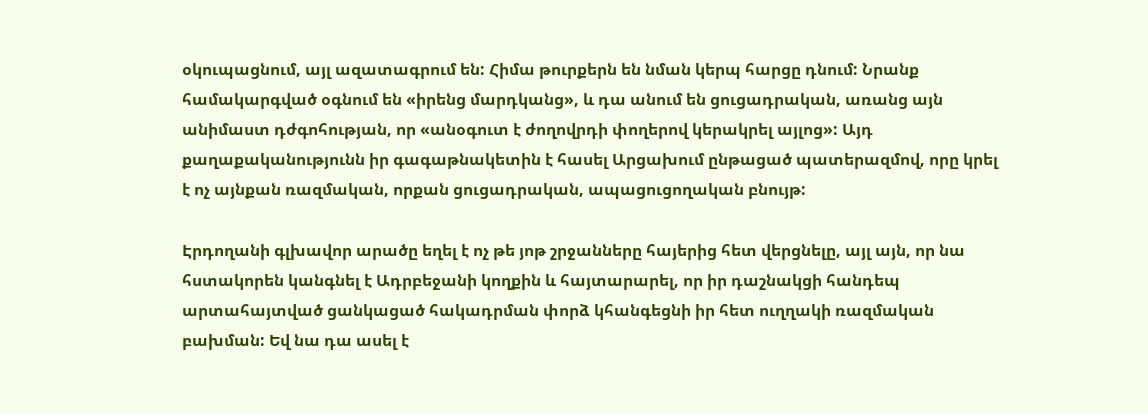օկուպացնում, այլ ազատագրում են: Հիմա թուրքերն են նման կերպ հարցը դնում: Նրանք համակարգված օգնում են «իրենց մարդկանց», և դա անում են ցուցադրական, առանց այն անիմաստ դժգոհության, որ «անօգուտ է ժողովրդի փողերով կերակրել այլոց»: Այդ քաղաքականությունն իր գագաթնակետին է հասել Արցախում ընթացած պատերազմով, որը կրել է ոչ այնքան ռազմական, որքան ցուցադրական, ապացուցողական բնույթ:

Էրդողանի գլխավոր արածը եղել է ոչ թե յոթ շրջանները հայերից հետ վերցնելը, այլ այն, որ նա հստակորեն կանգնել է Ադրբեջանի կողքին և հայտարարել, որ իր դաշնակցի հանդեպ արտահայտված ցանկացած հակադրման փորձ կհանգեցնի իր հետ ուղղակի ռազմական բախման: Եվ նա դա ասել է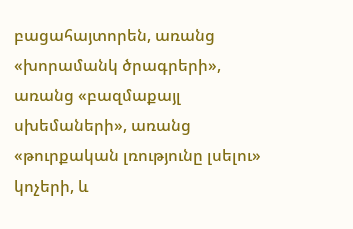բացահայտորեն, առանց «խորամանկ ծրագրերի», առանց «բազմաքայլ սխեմաների», առանց «թուրքական լռությունը լսելու» կոչերի, և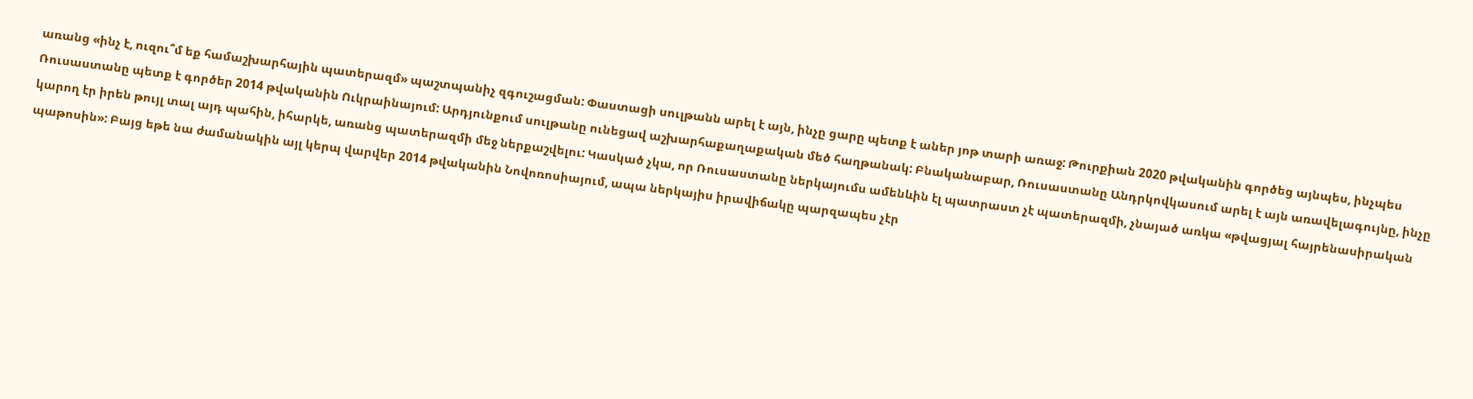առանց «ինչ է, ուզու՞մ եք համաշխարհային պատերազմ» պաշտպանիչ զգուշացման: Փաստացի սուլթանն արել է այն, ինչը ցարը պետք է աներ յոթ տարի առաջ: Թուրքիան 2020 թվականին գործեց այնպես, ինչպես Ռուսաստանը պետք է գործեր 2014 թվականին Ուկրաինայում: Արդյունքում սուլթանը ունեցավ աշխարհաքաղաքական մեծ հաղթանակ: Բնականաբար, Ռուսաստանը Անդրկովկասում արել է այն առավելագույնը, ինչը կարող էր իրեն թույլ տալ այդ պահին, իհարկե, առանց պատերազմի մեջ ներքաշվելու: Կասկած չկա, որ Ռուսաստանը ներկայումս ամենևին էլ պատրաստ չէ պատերազմի, չնայած առկա «թվացյալ հայրենասիրական պաթոսին»: Բայց եթե նա ժամանակին այլ կերպ վարվեր 2014 թվականին Նովոռոսիայում, ապա ներկայիս իրավիճակը պարզապես չէր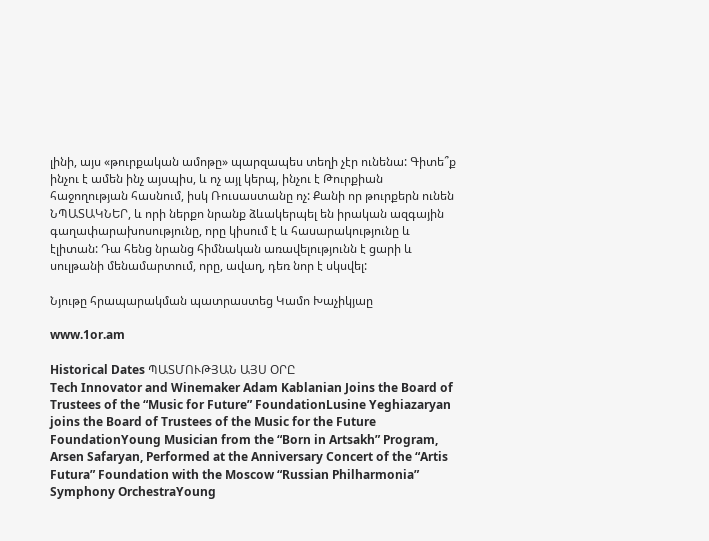լինի, այս «թուրքական ամոթը» պարզապես տեղի չէր ունենա: Գիտե՞ք ինչու է ամեն ինչ այսպիս, և ոչ այլ կերպ, ինչու է Թուրքիան հաջողության հասնում, իսկ Ռուսաստանը ոչ: Քանի որ թուրքերն ունեն ՆՊԱՏԱԿՆԵՐ, և որի ներքո նրանք ձևակերպել են իրական ազգային գաղափարախոսությունը, որը կիսում է և հասարակությունը և էլիտան: Դա հենց նրանց հիմնական առավելությունն է ցարի և սուլթանի մենամարտում, որը, ավաղ, դեռ նոր է սկսվել:

Նյութը հրապարակման պատրաստեց Կամո Խաչիկյաը

www.1or.am

Historical Dates ՊԱՏՄՈՒԹՅԱՆ ԱՅՍ ՕՐԸ
Tech Innovator and Winemaker Adam Kablanian Joins the Board of Trustees of the “Music for Future” FoundationLusine Yeghiazaryan joins the Board of Trustees of the Music for the Future FoundationYoung Musician from the “Born in Artsakh” Program, Arsen Safaryan, Performed at the Anniversary Concert of the “Artis Futura” Foundation with the Moscow “Russian Philharmonia” Symphony OrchestraYoung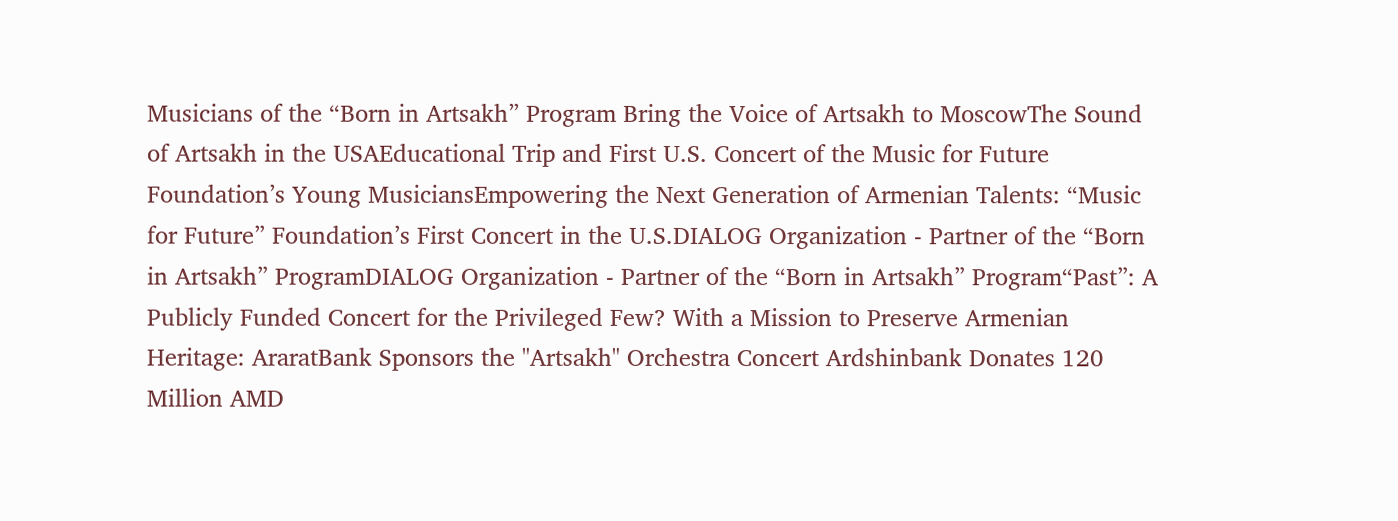Musicians of the “Born in Artsakh” Program Bring the Voice of Artsakh to MoscowThe Sound of Artsakh in the USAEducational Trip and First U.S. Concert of the Music for Future Foundation’s Young MusiciansEmpowering the Next Generation of Armenian Talents: “Music for Future” Foundation’s First Concert in the U.S.DIALOG Organization - Partner of the “Born in Artsakh” ProgramDIALOG Organization - Partner of the “Born in Artsakh” Program“Past”: A Publicly Funded Concert for the Privileged Few? With a Mission to Preserve Armenian Heritage: AraratBank Sponsors the "Artsakh" Orchestra Concert Ardshinbank Donates 120 Million AMD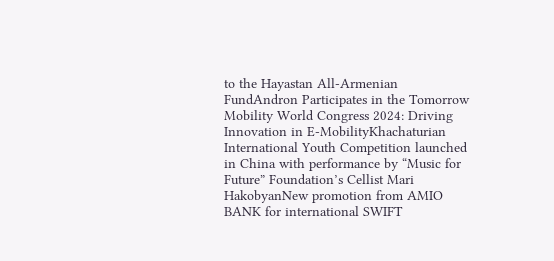to the Hayastan All-Armenian FundAndron Participates in the Tomorrow Mobility World Congress 2024: Driving Innovation in E-MobilityKhachaturian International Youth Competition launched in China with performance by “Music for Future” Foundation’s Cellist Mari HakobyanNew promotion from AMIO BANK for international SWIFT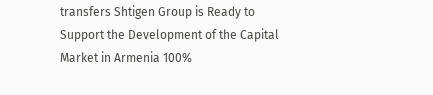transfers Shtigen Group is Ready to Support the Development of the Capital Market in Armenia 100%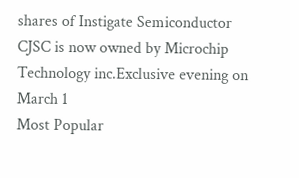shares of Instigate Semiconductor CJSC is now owned by Microchip Technology inc.Exclusive evening on March 1
Most Popular